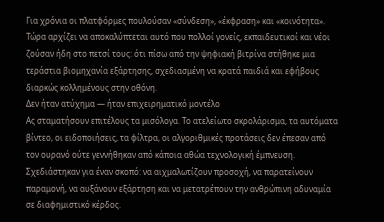Για χρόνια οι πλατφόρμες πουλούσαν «σύνδεση», «έκφραση» και «κοινότητα». Τώρα αρχίζει να αποκαλύπτεται αυτό που πολλοί γονείς, εκπαιδευτικοί και νέοι ζούσαν ήδη στο πετσί τους: ότι πίσω από την ψηφιακή βιτρίνα στήθηκε μια τεράστια βιομηχανία εξάρτησης, σχεδιασμένη να κρατά παιδιά και εφήβους διαρκώς κολλημένους στην οθόνη.
Δεν ήταν ατύχημα — ήταν επιχειρηματικό μοντέλο
Ας σταματήσουν επιτέλους τα μισόλογα. Το ατελείωτο σκρολάρισμα, τα αυτόματα βίντεο, οι ειδοποιήσεις, τα φίλτρα, οι αλγοριθμικές προτάσεις δεν έπεσαν από τον ουρανό ούτε γεννήθηκαν από κάποια αθώα τεχνολογική έμπνευση. Σχεδιάστηκαν για έναν σκοπό: να αιχμαλωτίζουν προσοχή, να παρατείνουν παραμονή, να αυξάνουν εξάρτηση και να μετατρέπουν την ανθρώπινη αδυναμία σε διαφημιστικό κέρδος.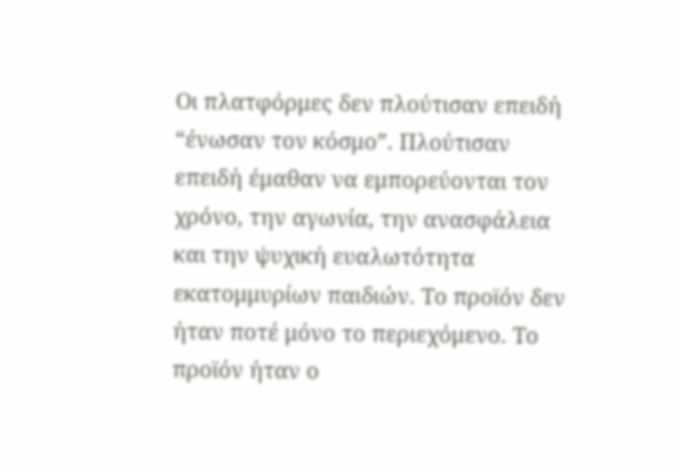Οι πλατφόρμες δεν πλούτισαν επειδή “ένωσαν τον κόσμο”. Πλούτισαν επειδή έμαθαν να εμπορεύονται τον χρόνο, την αγωνία, την ανασφάλεια και την ψυχική ευαλωτότητα εκατομμυρίων παιδιών. Το προϊόν δεν ήταν ποτέ μόνο το περιεχόμενο. Το προϊόν ήταν ο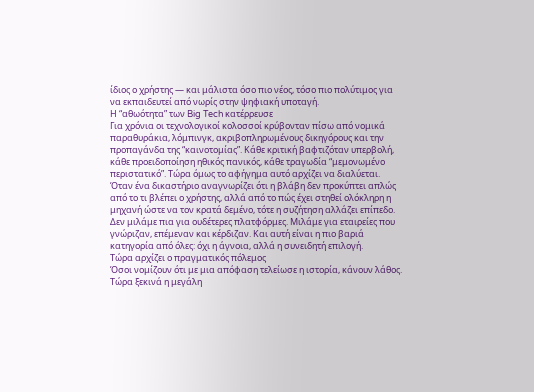ίδιος ο χρήστης — και μάλιστα όσο πιο νέος, τόσο πιο πολύτιμος για να εκπαιδευτεί από νωρίς στην ψηφιακή υποταγή.
Η “αθωότητα” των Big Tech κατέρρευσε
Για χρόνια οι τεχνολογικοί κολοσσοί κρύβονταν πίσω από νομικά παραθυράκια, λόμπινγκ, ακριβοπληρωμένους δικηγόρους και την προπαγάνδα της “καινοτομίας”. Κάθε κριτική βαφτιζόταν υπερβολή, κάθε προειδοποίηση ηθικός πανικός, κάθε τραγωδία “μεμονωμένο περιστατικό”. Τώρα όμως το αφήγημα αυτό αρχίζει να διαλύεται.
Όταν ένα δικαστήριο αναγνωρίζει ότι η βλάβη δεν προκύπτει απλώς από το τι βλέπει ο χρήστης, αλλά από το πώς έχει στηθεί ολόκληρη η μηχανή ώστε να τον κρατά δεμένο, τότε η συζήτηση αλλάζει επίπεδο. Δεν μιλάμε πια για ουδέτερες πλατφόρμες. Μιλάμε για εταιρείες που γνώριζαν, επέμεναν και κέρδιζαν. Και αυτή είναι η πιο βαριά κατηγορία από όλες: όχι η άγνοια, αλλά η συνειδητή επιλογή.
Τώρα αρχίζει ο πραγματικός πόλεμος
Όσοι νομίζουν ότι με μια απόφαση τελείωσε η ιστορία, κάνουν λάθος. Τώρα ξεκινά η μεγάλη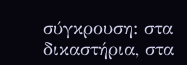σύγκρουση: στα δικαστήρια, στα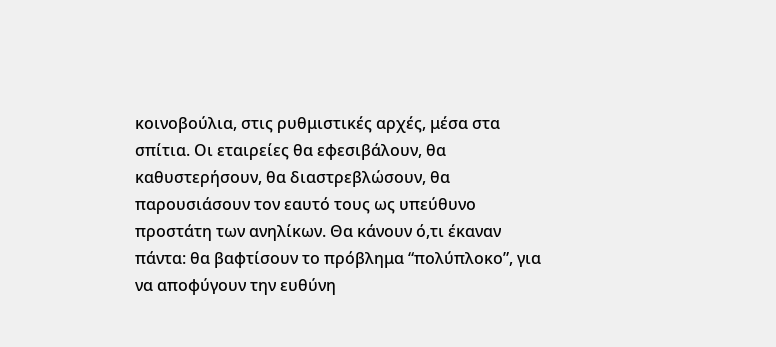κοινοβούλια, στις ρυθμιστικές αρχές, μέσα στα σπίτια. Οι εταιρείες θα εφεσιβάλουν, θα καθυστερήσουν, θα διαστρεβλώσουν, θα παρουσιάσουν τον εαυτό τους ως υπεύθυνο προστάτη των ανηλίκων. Θα κάνουν ό,τι έκαναν πάντα: θα βαφτίσουν το πρόβλημα “πολύπλοκο”, για να αποφύγουν την ευθύνη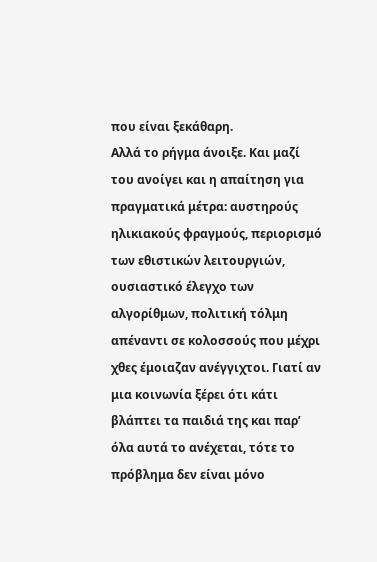που είναι ξεκάθαρη.
Αλλά το ρήγμα άνοιξε. Και μαζί του ανοίγει και η απαίτηση για πραγματικά μέτρα: αυστηρούς ηλικιακούς φραγμούς, περιορισμό των εθιστικών λειτουργιών, ουσιαστικό έλεγχο των αλγορίθμων, πολιτική τόλμη απέναντι σε κολοσσούς που μέχρι χθες έμοιαζαν ανέγγιχτοι. Γιατί αν μια κοινωνία ξέρει ότι κάτι βλάπτει τα παιδιά της και παρ’ όλα αυτά το ανέχεται, τότε το πρόβλημα δεν είναι μόνο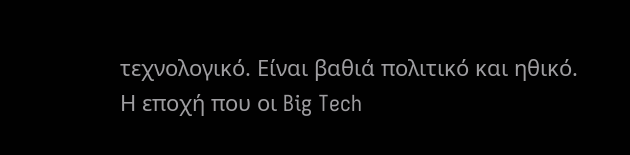τεχνολογικό. Είναι βαθιά πολιτικό και ηθικό.
Η εποχή που οι Big Tech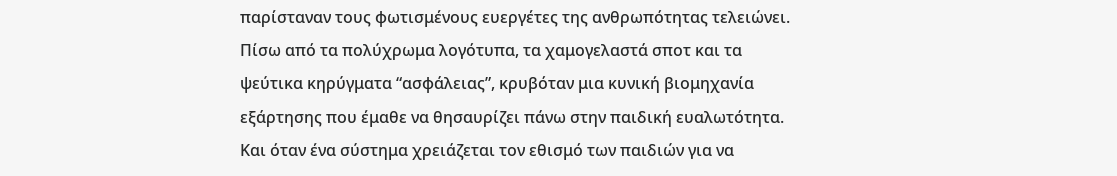παρίσταναν τους φωτισμένους ευεργέτες της ανθρωπότητας τελειώνει. Πίσω από τα πολύχρωμα λογότυπα, τα χαμογελαστά σποτ και τα ψεύτικα κηρύγματα “ασφάλειας”, κρυβόταν μια κυνική βιομηχανία εξάρτησης που έμαθε να θησαυρίζει πάνω στην παιδική ευαλωτότητα. Και όταν ένα σύστημα χρειάζεται τον εθισμό των παιδιών για να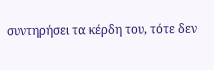συντηρήσει τα κέρδη του, τότε δεν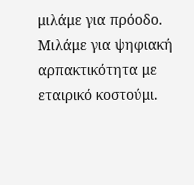μιλάμε για πρόοδο. Μιλάμε για ψηφιακή αρπακτικότητα με εταιρικό κοστούμι.